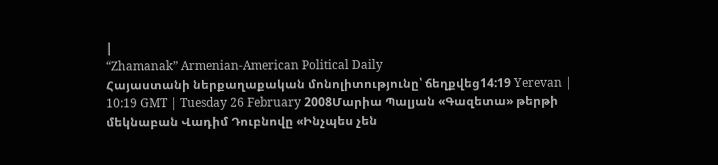|
“Zhamanak” Armenian-American Political Daily
Հայաստանի ներքաղաքական մոնոլիտությունը՝ ճեղքվեց14:19 Yerevan | 10:19 GMT | Tuesday 26 February 2008Մարիա Պալյան «Գազետա» թերթի մեկնաբան Վադիմ Դուբնովը «Ինչպես չեն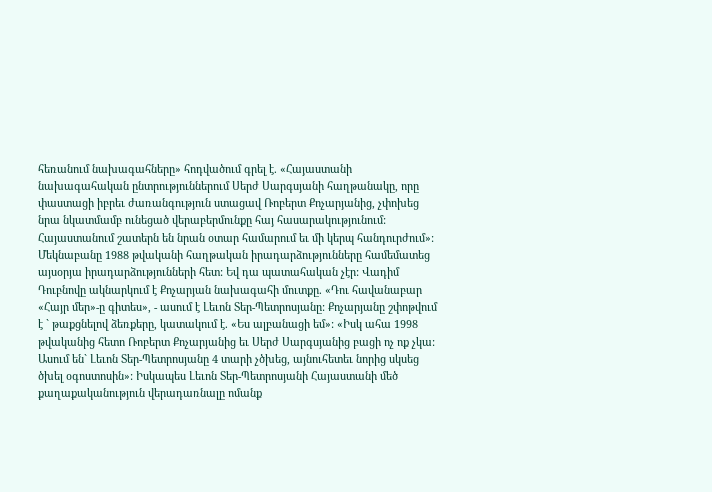հեռանում նախագահները» հոդվածում գրել է. «Հայաստանի նախագահական ընտրություններում Սերժ Սարգսյանի հաղթանակը, որը փաստացի իբրեւ ժառանգություն ստացավ Ռոբերտ Քոչարյանից, չփոխեց նրա նկատմամբ ունեցած վերաբերմունքը հայ հասարակությունում: Հայաստանում շատերն են նրան օտար համարում եւ մի կերպ հանդուրժում»: Մեկնաբանը 1988 թվականի հաղթական իրադարձությունները համեմատեց այսօրյա իրադարձությունների հետ: Եվ դա պատահական չէր: Վադիմ Դուբնովը ակնարկում է Քոչարյան նախագահի մուտքը. «Դու հավանաբար «Հայր մեր»-ը գիտես», - ասում է Լեւոն Տեր-Պետրոսյանը: Քոչարյանը շփոթվում է ` թաքցնելով ձեռքերը, կատակում է. «Ես ալբանացի եմ»: «Իսկ ահա 1998 թվականից հետո Ռոբերտ Քոչարյանից եւ Սերժ Սարգսյանից բացի ոչ ոք չկա: Ասում են` Լեւոն Տեր-Պետրոսյանը 4 տարի չծխեց, այնուհետեւ նորից սկսեց ծխել օգոստոսին»: Իսկապես Լեւոն Տեր-Պետրոսյանի Հայաստանի մեծ քաղաքականություն վերադառնալը ոմանք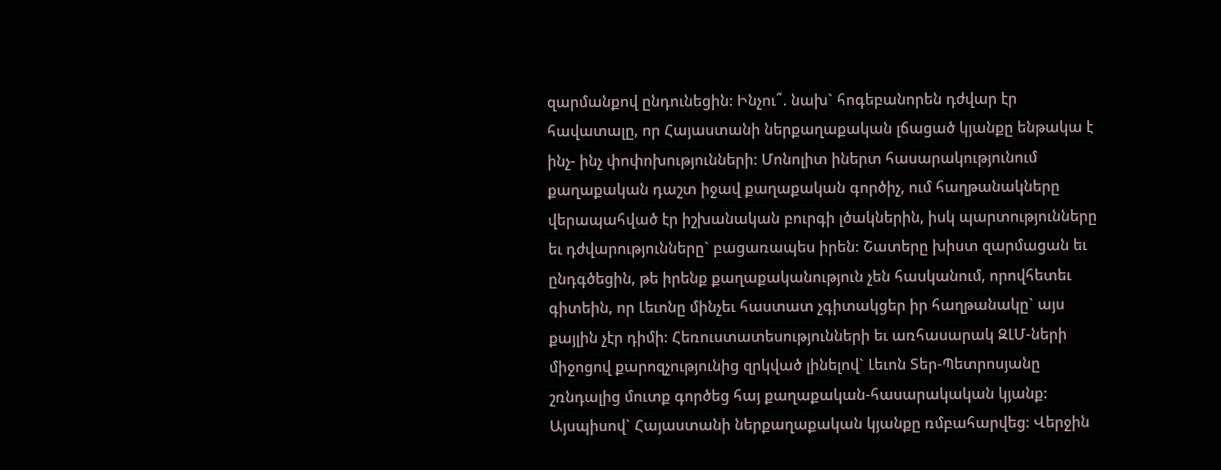զարմանքով ընդունեցին: Ինչու՞. նախ` հոգեբանորեն դժվար էր հավատալը, որ Հայաստանի ներքաղաքական լճացած կյանքը ենթակա է ինչ- ինչ փոփոխությունների: Մոնոլիտ իներտ հասարակությունում քաղաքական դաշտ իջավ քաղաքական գործիչ, ում հաղթանակները վերապահված էր իշխանական բուրգի լծակներին, իսկ պարտությունները եւ դժվարությունները` բացառապես իրեն: Շատերը խիստ զարմացան եւ ընդգծեցին, թե իրենք քաղաքականություն չեն հասկանում, որովհետեւ գիտեին, որ Լեւոնը մինչեւ հաստատ չգիտակցեր իր հաղթանակը` այս քայլին չէր դիմի: Հեռուստատեսությունների եւ առհասարակ ԶԼՄ-ների միջոցով քարոզչությունից զրկված լինելով` Լեւոն Տեր-Պետրոսյանը շռնդալից մուտք գործեց հայ քաղաքական-հասարակական կյանք: Այսպիսով` Հայաստանի ներքաղաքական կյանքը ռմբահարվեց: Վերջին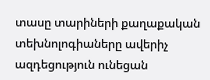տասը տարիների քաղաքական տեխնոլոգիաները ավերիչ ազդեցություն ունեցան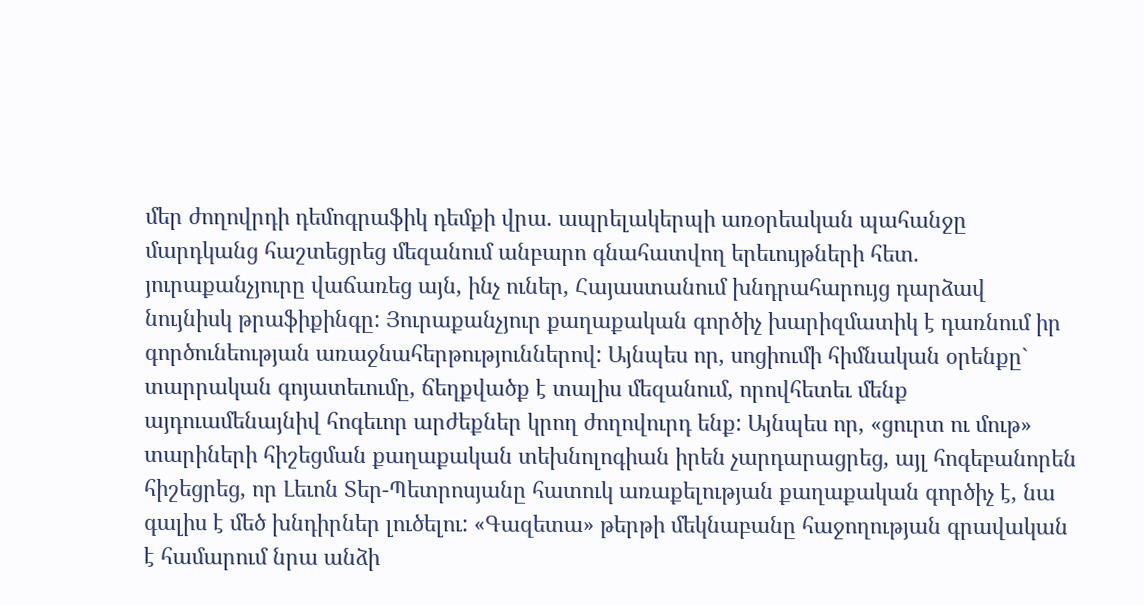մեր ժողովրդի դեմոգրաֆիկ դեմքի վրա. ապրելակերպի առօրեական պահանջը մարդկանց հաշտեցրեց մեզանում անբարո գնահատվող երեւույթների հետ. յուրաքանչյուրը վաճառեց այն, ինչ ուներ, Հայաստանում խնդրահարույց դարձավ նույնիսկ թրաֆիքինգը: Յուրաքանչյուր քաղաքական գործիչ խարիզմատիկ է դառնում իր գործունեության առաջնահերթություններով: Այնպես որ, սոցիումի հիմնական օրենքը` տարրական գոյատեւումը, ճեղքվածք է տալիս մեզանում, որովհետեւ մենք այդուամենայնիվ հոգեւոր արժեքներ կրող ժողովուրդ ենք: Այնպես որ, «ցուրտ ու մութ» տարիների հիշեցման քաղաքական տեխնոլոգիան իրեն չարդարացրեց, այլ հոգեբանորեն հիշեցրեց, որ Լեւոն Տեր-Պետրոսյանը հատուկ առաքելության քաղաքական գործիչ է, նա գալիս է մեծ խնդիրներ լուծելու: «Գազետա» թերթի մեկնաբանը հաջողության գրավական է համարում նրա անձի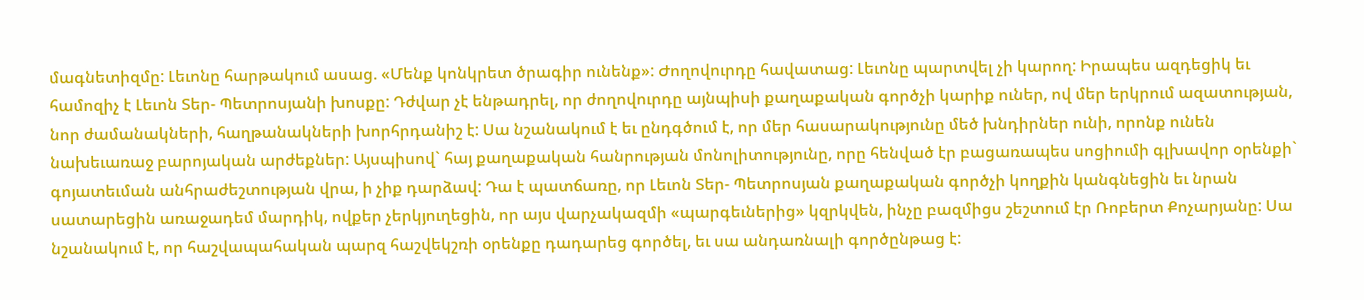մագնետիզմը: Լեւոնը հարթակում ասաց. «Մենք կոնկրետ ծրագիր ունենք»: Ժողովուրդը հավատաց: Լեւոնը պարտվել չի կարող: Իրապես ազդեցիկ եւ համոզիչ է Լեւոն Տեր- Պետրոսյանի խոսքը: Դժվար չէ ենթադրել, որ ժողովուրդը այնպիսի քաղաքական գործչի կարիք ուներ, ով մեր երկրում ազատության, նոր ժամանակների, հաղթանակների խորհրդանիշ է: Սա նշանակում է եւ ընդգծում է, որ մեր հասարակությունը մեծ խնդիրներ ունի, որոնք ունեն նախեւառաջ բարոյական արժեքներ: Այսպիսով` հայ քաղաքական հանրության մոնոլիտությունը, որը հենված էր բացառապես սոցիումի գլխավոր օրենքի` գոյատեւման անհրաժեշտության վրա, ի չիք դարձավ: Դա է պատճառը, որ Լեւոն Տեր- Պետրոսյան քաղաքական գործչի կողքին կանգնեցին եւ նրան սատարեցին առաջադեմ մարդիկ, ովքեր չերկյուղեցին, որ այս վարչակազմի «պարգեւներից» կզրկվեն, ինչը բազմիցս շեշտում էր Ռոբերտ Քոչարյանը: Սա նշանակում է, որ հաշվապահական պարզ հաշվեկշռի օրենքը դադարեց գործել, եւ սա անդառնալի գործընթաց է: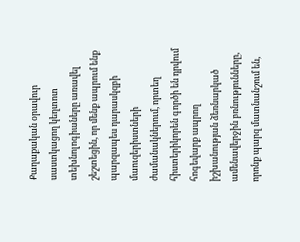Քաղաքական օրավուր սաստկացող կեղտոտ տեխնոլոգիաները առավել շեշտեցին, որ մենք ապրում ենք պարզապես դարասկզբի մաուզերիստների ժամանակներում, որտեղ հիստերիկորեն գործի են դրվում հոգեվարք ապրող իշխանության ձեռնարկած ամենավերջին բռնությունները, որոնք պարզ մատնանշում են,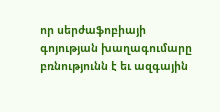որ սերժաֆոբիայի գոյության խաղագումարը բռնությունն է եւ ազգային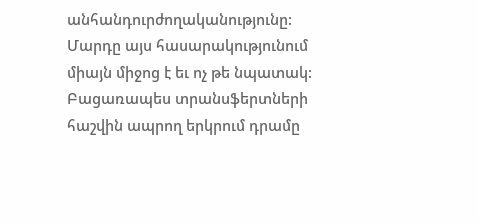անհանդուրժողականությունը: Մարդը այս հասարակությունում միայն միջոց է եւ ոչ թե նպատակ: Բացառապես տրանսֆերտների հաշվին ապրող երկրում դրամը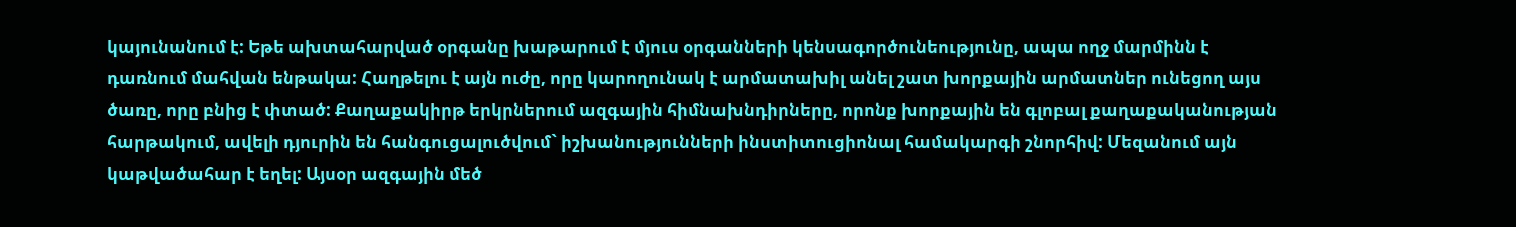կայունանում է: Եթե ախտահարված օրգանը խաթարում է մյուս օրգանների կենսագործունեությունը, ապա ողջ մարմինն է դառնում մահվան ենթակա: Հաղթելու է այն ուժը, որը կարողունակ է արմատախիլ անել շատ խորքային արմատներ ունեցող այս ծառը, որը բնից է փտած: Քաղաքակիրթ երկրներում ազգային հիմնախնդիրները, որոնք խորքային են գլոբալ քաղաքականության հարթակում, ավելի դյուրին են հանգուցալուծվում` իշխանությունների ինստիտուցիոնալ համակարգի շնորհիվ: Մեզանում այն կաթվածահար է եղել: Այսօր ազգային մեծ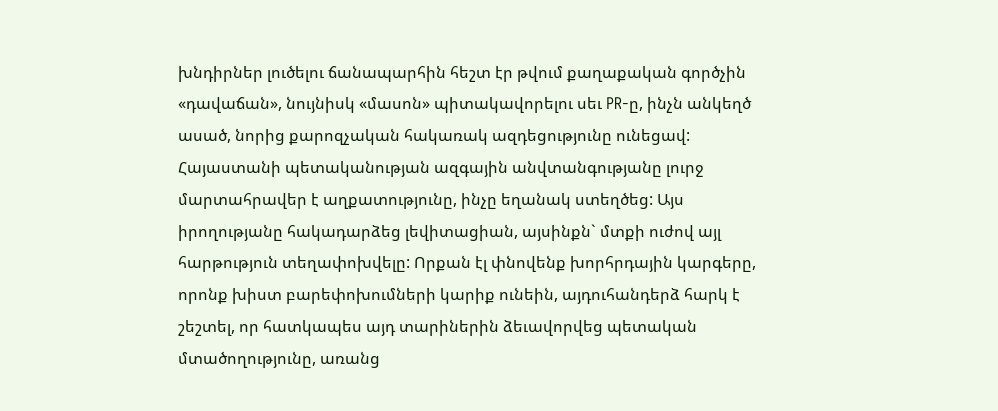խնդիրներ լուծելու ճանապարհին հեշտ էր թվում քաղաքական գործչին «դավաճան», նույնիսկ «մասոն» պիտակավորելու սեւ PR-ը, ինչն անկեղծ ասած, նորից քարոզչական հակառակ ազդեցությունը ունեցավ: Հայաստանի պետականության ազգային անվտանգությանը լուրջ մարտահրավեր է աղքատությունը, ինչը եղանակ ստեղծեց: Այս իրողությանը հակադարձեց լեվիտացիան, այսինքն` մտքի ուժով այլ հարթություն տեղափոխվելը: Որքան էլ փնովենք խորհրդային կարգերը, որոնք խիստ բարեփոխումների կարիք ունեին, այդուհանդերձ հարկ է շեշտել, որ հատկապես այդ տարիներին ձեւավորվեց պետական մտածողությունը, առանց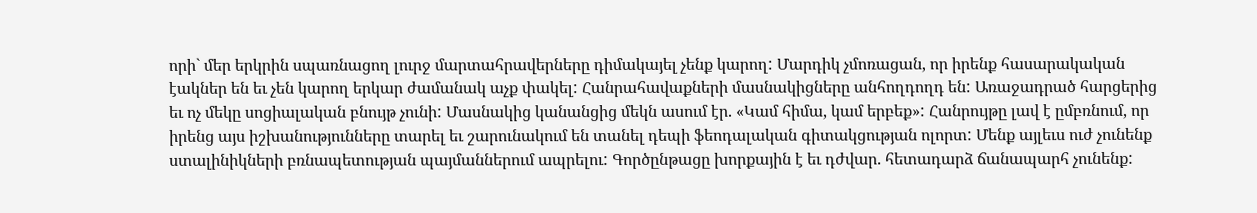որի` մեր երկրին սպառնացող լուրջ մարտահրավերները դիմակայել չենք կարող: Մարդիկ չմոռացան, որ իրենք հասարակական էակներ են եւ չեն կարող երկար ժամանակ աչք փակել: Հանրահավաքների մասնակիցները անհողդողդ են: Առաջադրած հարցերից եւ ոչ մեկը սոցիալական բնույթ չունի: Մասնակից կանանցից մեկն ասում էր. «Կամ հիմա, կամ երբեք»: Հանրույթը լավ է ըմբռնում, որ իրենց այս իշխանությունները տարել եւ շարունակում են տանել դեպի ֆեոդալական գիտակցության ոլորտ: Մենք այլեւս ուժ չունենք ստալինիկների բռնապետության պայմաններում ապրելու: Գործընթացը խորքային է եւ դժվար. հետադարձ ճանապարհ չունենք: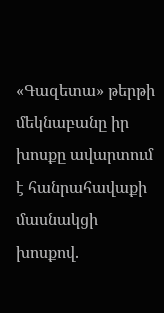«Գազետա» թերթի մեկնաբանը իր խոսքը ավարտում է հանրահավաքի մասնակցի խոսքով.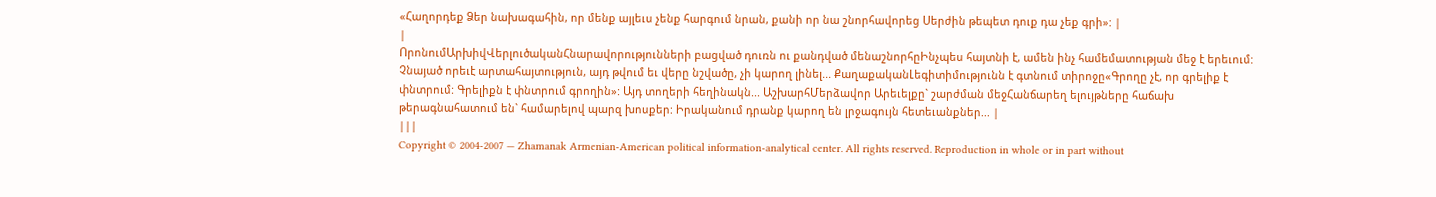«Հաղորդեք Ձեր նախագահին, որ մենք այլեւս չենք հարգում նրան, քանի որ նա շնորհավորեց Սերժին թեպետ դուք դա չեք գրի»: |
|
ՈրոնումԱրխիվՎերլուծականՀնարավորությունների բացված դուռն ու քանդված մենաշնորհըԻնչպես հայտնի է, ամեն ինչ համեմատության մեջ է երեւում: Չնայած որեւէ արտահայտություն, այդ թվում եւ վերը նշվածը, չի կարող լինել... ՔաղաքականԼեգիտիմությունն է գտնում տիրոջը«Գրողը չէ, որ գրելիք է փնտրում: Գրելիքն է փնտրում գրողին»: Այդ տողերի հեղինակն... ԱշխարհՄերձավոր Արեւելքը` շարժման մեջՀանճարեղ ելույթները հաճախ թերագնահատում են` համարելով պարզ խոսքեր: Իրականում դրանք կարող են լրջագույն հետեւանքներ... |
|||
Copyright © 2004-2007 — Zhamanak Armenian-American political information-analytical center. All rights reserved. Reproduction in whole or in part without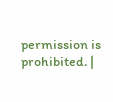permission is prohibited. |